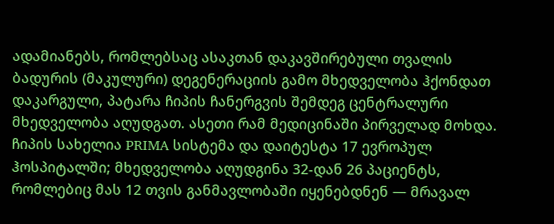ადამიანებს, რომლებსაც ასაკთან დაკავშირებული თვალის ბადურის (მაკულური) დეგენერაციის გამო მხედველობა ჰქონდათ დაკარგული, პატარა ჩიპის ჩანერგვის შემდეგ ცენტრალური მხედველობა აღუდგათ. ასეთი რამ მედიცინაში პირველად მოხდა.
ჩიპის სახელია PRIMA სისტემა და დაიტესტა 17 ევროპულ ჰოსპიტალში; მხედველობა აღუდგინა 32-დან 26 პაციენტს, რომლებიც მას 12 თვის განმავლობაში იყენებდნენ — მრავალ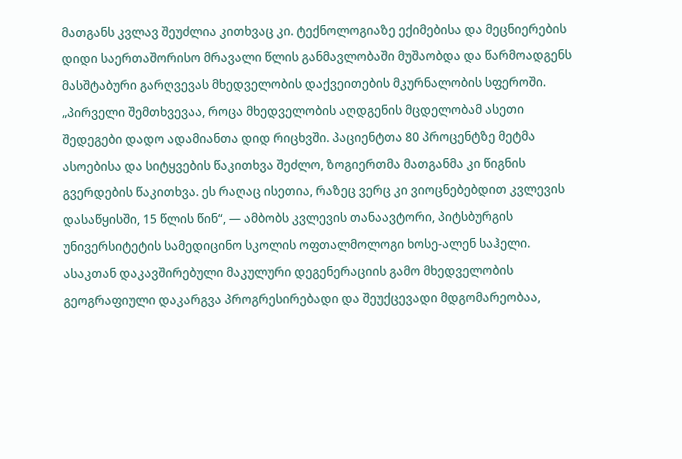მათგანს კვლავ შეუძლია კითხვაც კი. ტექნოლოგიაზე ექიმებისა და მეცნიერების დიდი საერთაშორისო მრავალი წლის განმავლობაში მუშაობდა და წარმოადგენს მასშტაბური გარღვევას მხედველობის დაქვეითების მკურნალობის სფეროში.
„პირველი შემთხვევაა, როცა მხედველობის აღდგენის მცდელობამ ასეთი შედეგები დადო ადამიანთა დიდ რიცხვში. პაციენტთა 80 პროცენტზე მეტმა ასოებისა და სიტყვების წაკითხვა შეძლო, ზოგიერთმა მათგანმა კი წიგნის გვერდების წაკითხვა. ეს რაღაც ისეთია, რაზეც ვერც კი ვიოცნებებდით კვლევის დასაწყისში, 15 წლის წინ“, — ამბობს კვლევის თანაავტორი, პიტსბურგის უნივერსიტეტის სამედიცინო სკოლის ოფთალმოლოგი ხოსე-ალენ საჰელი.
ასაკთან დაკავშირებული მაკულური დეგენერაციის გამო მხედველობის გეოგრაფიული დაკარგვა პროგრესირებადი და შეუქცევადი მდგომარეობაა,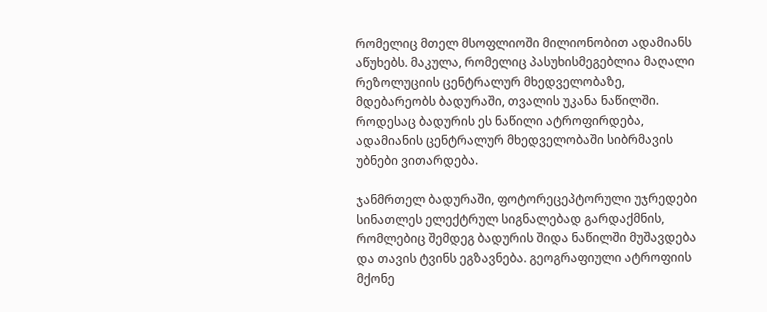რომელიც მთელ მსოფლიოში მილიონობით ადამიანს აწუხებს. მაკულა, რომელიც პასუხისმეგებლია მაღალი რეზოლუციის ცენტრალურ მხედველობაზე, მდებარეობს ბადურაში, თვალის უკანა ნაწილში. როდესაც ბადურის ეს ნაწილი ატროფირდება, ადამიანის ცენტრალურ მხედველობაში სიბრმავის უბნები ვითარდება.

ჯანმრთელ ბადურაში, ფოტორეცეპტორული უჯრედები სინათლეს ელექტრულ სიგნალებად გარდაქმნის, რომლებიც შემდეგ ბადურის შიდა ნაწილში მუშავდება და თავის ტვინს ეგზავნება. გეოგრაფიული ატროფიის მქონე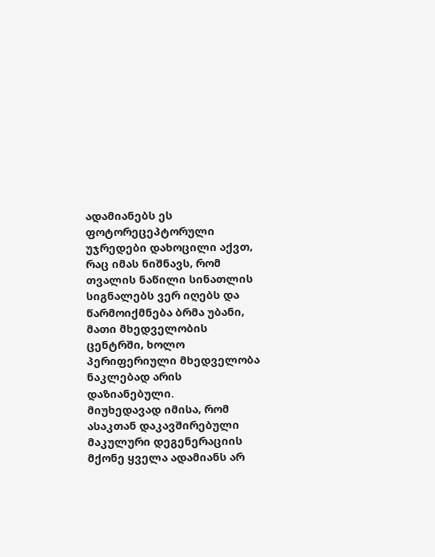ადამიანებს ეს ფოტორეცეპტორული უჯრედები დახოცილი აქვთ, რაც იმას ნიშნავს, რომ თვალის ნაწილი სინათლის სიგნალებს ვერ იღებს და წარმოიქმნება ბრმა უბანი, მათი მხედველობის ცენტრში, ხოლო პერიფერიული მხედველობა ნაკლებად არის დაზიანებული.
მიუხედავად იმისა, რომ ასაკთან დაკავშირებული მაკულური დეგენერაციის მქონე ყველა ადამიანს არ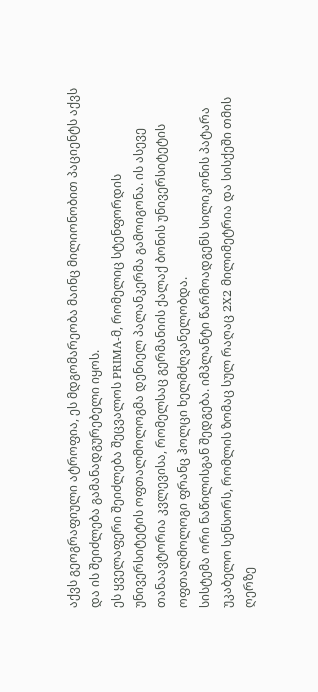აქვს გეოგრაფიული ატროფია, ეს მდგომარეობა მაინც მილიონობით პაციენტს აქვს და ის შეიძლება გამანადგურებელი იყოს.
ეს ყველაფერი შეიძლება შეცვალოს PRIMA-მ, რომელიც სტენფორდის უნივერსიტეტის ოფთალმოლოგმა დენიელ პალანკერმა გამოიგონა. ის ასევე თანაავტორია კვლევისა, რომელსაც გერმანიის ქალაქ ბონის უნივერსიტეტის ოფთალმოლოგი ფრანც ჰოლცი ხელმძღვანელობდა.
სისტემა ორი ნაწილისგან შედგება. იმპლანტი წარმოადგენს სილიკონის პატარა უკაბელო სენსორს, რომლის ზომაც სულ რაღაც 2X2 მილიმეტრია და სისქეში თმის ღერზე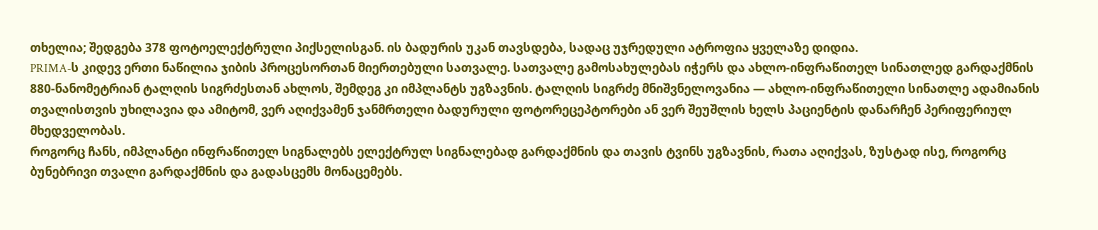თხელია; შედგება 378 ფოტოელექტრული პიქსელისგან. ის ბადურის უკან თავსდება, სადაც უჯრედული ატროფია ყველაზე დიდია.
PRIMA-ს კიდევ ერთი ნაწილია ჯიბის პროცესორთან მიერთებული სათვალე. სათვალე გამოსახულებას იჭერს და ახლო-ინფრაწითელ სინათლედ გარდაქმნის 880-ნანომეტრიან ტალღის სიგრძესთან ახლოს, შემდეგ კი იმპლანტს უგზავნის. ტალღის სიგრძე მნიშვნელოვანია — ახლო-ინფრაწითელი სინათლე ადამიანის თვალისთვის უხილავია და ამიტომ, ვერ აღიქვამენ ჯანმრთელი ბადურული ფოტორეცეპტორები ან ვერ შეუშლის ხელს პაციენტის დანარჩენ პერიფერიულ მხედველობას.
როგორც ჩანს, იმპლანტი ინფრაწითელ სიგნალებს ელექტრულ სიგნალებად გარდაქმნის და თავის ტვინს უგზავნის, რათა აღიქვას, ზუსტად ისე, როგორც ბუნებრივი თვალი გარდაქმნის და გადასცემს მონაცემებს.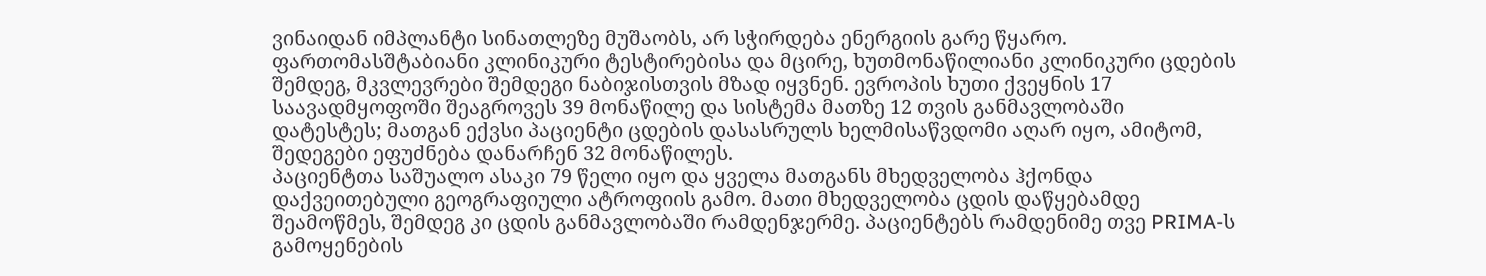ვინაიდან იმპლანტი სინათლეზე მუშაობს, არ სჭირდება ენერგიის გარე წყარო.
ფართომასშტაბიანი კლინიკური ტესტირებისა და მცირე, ხუთმონაწილიანი კლინიკური ცდების შემდეგ, მკვლევრები შემდეგი ნაბიჯისთვის მზად იყვნენ. ევროპის ხუთი ქვეყნის 17 საავადმყოფოში შეაგროვეს 39 მონაწილე და სისტემა მათზე 12 თვის განმავლობაში დატესტეს; მათგან ექვსი პაციენტი ცდების დასასრულს ხელმისაწვდომი აღარ იყო, ამიტომ, შედეგები ეფუძნება დანარჩენ 32 მონაწილეს.
პაციენტთა საშუალო ასაკი 79 წელი იყო და ყველა მათგანს მხედველობა ჰქონდა დაქვეითებული გეოგრაფიული ატროფიის გამო. მათი მხედველობა ცდის დაწყებამდე შეამოწმეს, შემდეგ კი ცდის განმავლობაში რამდენჯერმე. პაციენტებს რამდენიმე თვე PRIMA-ს გამოყენების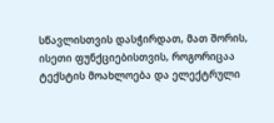სწავლისთვის დასჭირდათ, მათ შორის, ისეთი ფუნქციებისთვის, როგორიცაა ტექსტის მოახლოება და ელექტრული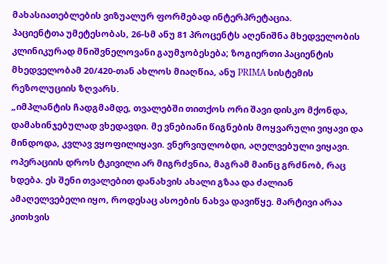მახასიათებლების ვიზუალურ ფორმებად ინტერპრეტაცია.
პაციენტთა უმეტესობას, 26-სმ ანუ 81 პროცენტს აღენიშნა მხედველობის კლინიკურად მნიშვნელოვანი გაუმჯობესება; ზოგიერთი პაციენტის მხედველობამ 20/420-თან ახლოს მიაღწია, ანუ PRIMA სისტემის რეზოლუციის ზღვარს.
„იმპლანტის ჩადგმამდე, თვალებში თითქოს ორი შავი დისკო მქონდა, დამახინჯებულად ვხედავდი. მე ვნებიანი წიგნების მოყვარული ვიყავი და მინდოდა, კვლავ ვყოფილიყავი. ვნერვიულობდი, აღელვებული ვიყავი. ოპერაციის დროს ტკივილი არ მიგრძვნია, მაგრამ მაინც გრძნობ, რაც ხდება. ეს შენი თვალებით დანახვის ახალი გზაა და ძალიან ამაღელვებელი იყო, როდესაც ასოების ნახვა დავიწყე. მარტივი არაა კითხვის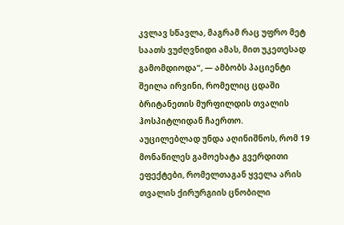კვლავ სწავლა, მაგრამ რაც უფრო მეტ საათს ვუძღვნიდი ამას, მით უკეთესად გამომდიოდა“, — ამბობს პაციენტი შეილა ირვინი, რომელიც ცდაში ბრიტანეთის მურფილდის თვალის ჰოსპიტლიდან ჩაერთო.
აუცილებლად უნდა აღინიშნოს, რომ 19 მონაწილეს გამოეხატა გვერდითი ეფექტები, რომელთაგან ყველა არის თვალის ქირურგიის ცნობილი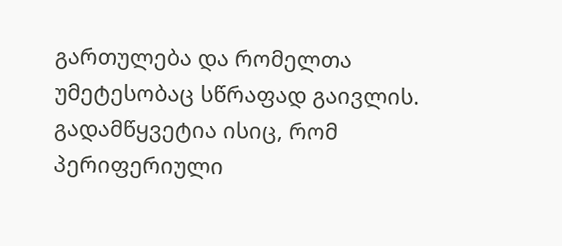გართულება და რომელთა უმეტესობაც სწრაფად გაივლის. გადამწყვეტია ისიც, რომ პერიფერიული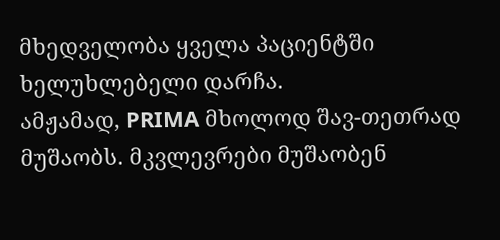მხედველობა ყველა პაციენტში ხელუხლებელი დარჩა.
ამჟამად, PRIMA მხოლოდ შავ-თეთრად მუშაობს. მკვლევრები მუშაობენ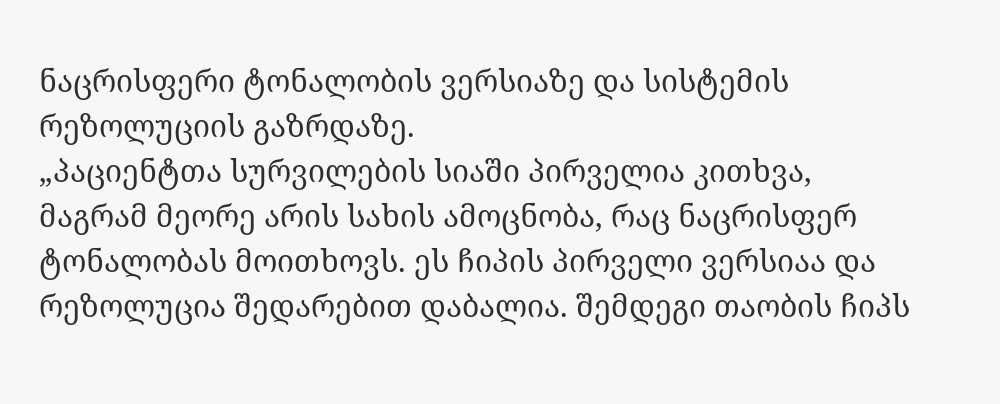ნაცრისფერი ტონალობის ვერსიაზე და სისტემის რეზოლუციის გაზრდაზე.
„პაციენტთა სურვილების სიაში პირველია კითხვა, მაგრამ მეორე არის სახის ამოცნობა, რაც ნაცრისფერ ტონალობას მოითხოვს. ეს ჩიპის პირველი ვერსიაა და რეზოლუცია შედარებით დაბალია. შემდეგი თაობის ჩიპს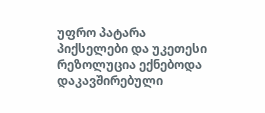უფრო პატარა პიქსელები და უკეთესი რეზოლუცია ექნებოდა დაკავშირებული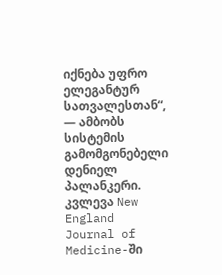იქნება უფრო ელეგანტურ სათვალესთან“, — ამბობს სისტემის გამომგონებელი დენიელ პალანკერი.
კვლევა New England Journal of Medicine-ში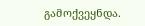გამოქვეყნდა.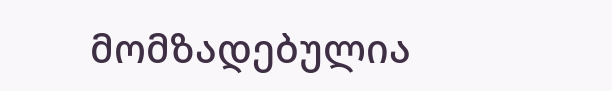მომზადებულია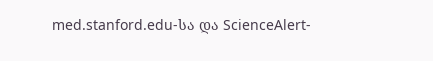med.stanford.edu-სა და ScienceAlert-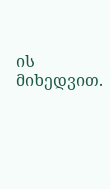ის მიხედვით.